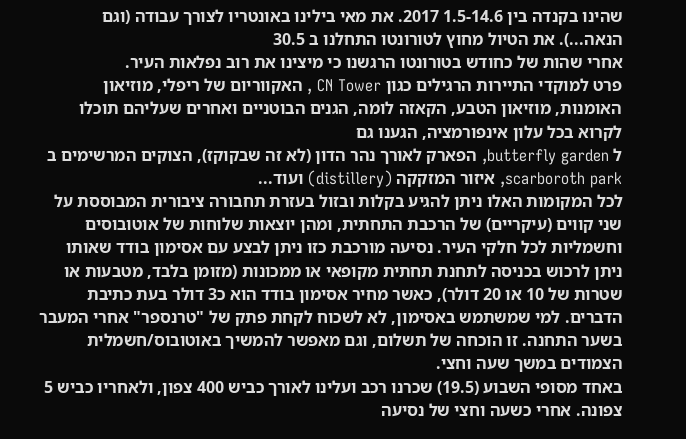שהינו בקנדה בין 1.5-14.6 2017. את מאי בילינו באונטריו לצורך עבודה (וגם הנאה...). את הטיול מחוץ לטורונטו התחלנו ב 30.5
אחרי שהות של כחודש בטורונטו הרגשנו כי מיצינו את רוב נפלאות העיר.
פרט למוקדי התיירות הרגילים כגון CN Tower , האקווריום של ריפלי, מוזיאון האומנות, מוזיאון הטבע, הקאזה לומה, הגנים הבוטניים ואחרים שעליהם תוכלו לקרוא בכל עלון אינפורמציה, הגענו גם
ל butterfly garden, הפארק לאורך נהר הדון (לא זה שבקוקז), הצוקים המרשימים ב scarboroth park, איזור המזקקה (distillery) ועוד...
לכל המקומות האלו ניתן להגיע בקלות ובזול בעזרת תחבורה ציבורית המבוססת על שני קווים (עיקריים) של הרכבת התחתית, ומהן יוצאות שלוחות של אוטובוסים וחשמליות לכל חלקי העיר. נסיעה מורכבת כזו ניתן לבצע עם אסימון בודד שאותו ניתן לרכוש בכניסה לתחנת תחתית מקופאי או ממכונות (מזומן בלבד, מטבעות או שטרות של 10 או 20 דולר), כאשר מחיר אסימון בודד הוא כ3 דולר בעת כתיבת הדברים. למי שמשתמש באסימון, לא לשכוח לקחת פתק של "טרנספר" אחרי המעבר בשער התחנה. זו הוכחה של תשלום, וגם מאפשר להמשיך באוטובוס/חשמלית הצמודים במשך שעה וחצי.
באחד מסופי השבוע (19.5) שכרנו רכב ועלינו לאורך כביש 400 צפון, ולאחריו כביש 5 צפונה. אחרי כשעה וחצי של נסיעה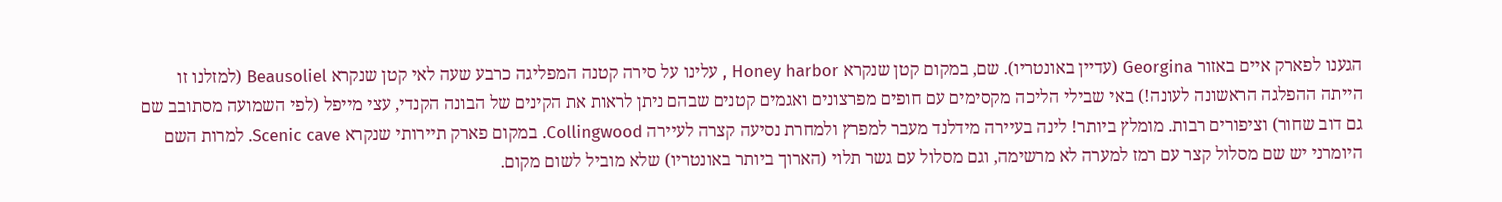הגענו לפארק איים באזור Georgina (עדיין באונטריו). שם, במקום קטן שנקרא Honey harbor , עלינו על סירה קטנה המפליגה כרבע שעה לאי קטן שנקרא Beausoliel (למזלנו זו הייתה ההפלגה הראשונה לעונה!) באי שבילי הליכה מקסימים עם חופים מפרצונים ואגמים קטנים שבהם ניתן לראות את הקינים של הבונה הקנדי, עצי מייפל (לפי השמועה מסתובב שם גם דוב שחור) וציפורים רבות. מומלץ ביותר! לינה בעיירה מידלנד מעבר למפרץ ולמחרת נסיעה קצרה לעיירה Collingwood. במקום פארק תיירותי שנקרא Scenic cave. למרות השם היומרני יש שם מסלול קצר עם רמז למערה לא מרשימה, וגם מסלול עם גשר תלוי (הארוך ביותר באונטריו) שלא מוביל לשום מקום.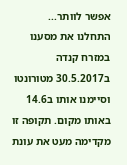אפשר לוותר...
התחלנו את מסענו במזרח קנדה ב30.5.2017 מטורונטו וסיימנו אותו ב14.6 באותו מקום. תקופה זו מקדימה מעט את עונת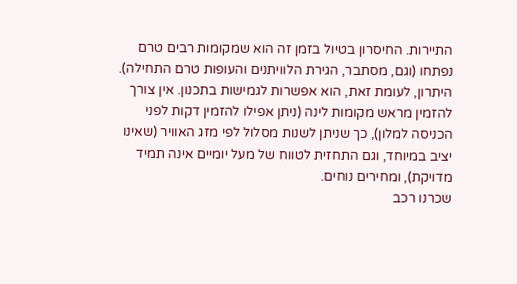התיירות. החיסרון בטיול בזמן זה הוא שמקומות רבים טרם נפתחו (וגם, מסתבר, הגירת הלוויתנים והעופות טרם התחילה). היתרון, לעומת זאת, הוא אפשרות לגמישות בתכנון. אין צורך להזמין מראש מקומות לינה (ניתן אפילו להזמין דקות לפני הכניסה למלון), כך שניתן לשנות מסלול לפי מזג האוויר (שאינו יציב במיוחד, וגם התחזית לטווח של מעל יומיים אינה תמיד מדויקת), ומחירים נוחים.
שכרנו רכב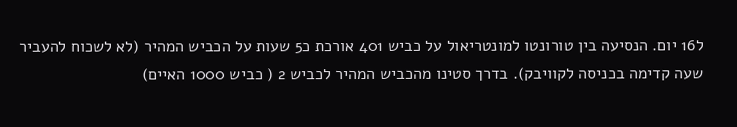ל16 יום. הנסיעה בין טורונטו למונטריאול על כביש 401 אורכת כ5 שעות על הכביש המהיר (לא לשכוח להעביר שעה קדימה בכניסה לקוויבק). בדרך סטינו מהכביש המהיר לכביש 2 ( כביש 1000 האיים)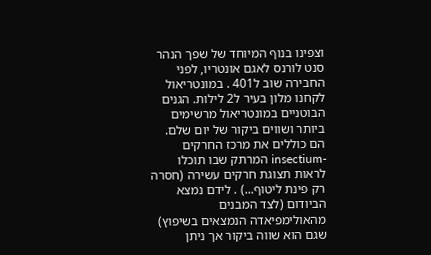וצפינו בנוף המיוחד של שפך הנהר סנט לורנס לאגם אונטריו, לפני החבירה שוב ל401 . במונטריאול לקחנו מלון בעיר ל2 לילות. הגנים הבוטניים במונטריאול מרשימים ביותר ושווים ביקור של יום שלם. הם כוללים את מרכז החרקים -insectium המרתק שבו תוכלו לראות תצוגת חרקים עשירה (חסרה רק פינת ליטוף...) . לידם נמצא הביודום (לצד המבנים מהאולימפיאדה הנמצאים בשיפוץ) שגם הוא שווה ביקור אך ניתן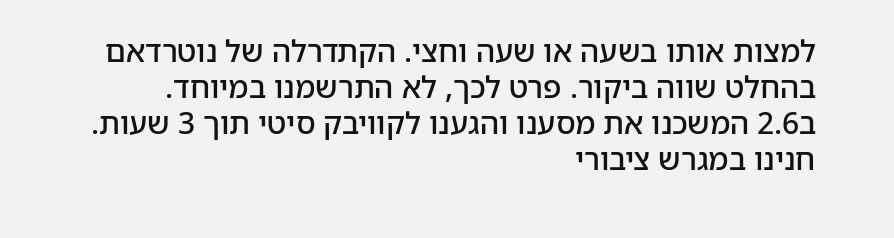למצות אותו בשעה או שעה וחצי. הקתדרלה של נוטרדאם בהחלט שווה ביקור. פרט לכך, לא התרשמנו במיוחד.
ב2.6 המשכנו את מסענו והגענו לקוויבק סיטי תוך 3 שעות. חנינו במגרש ציבורי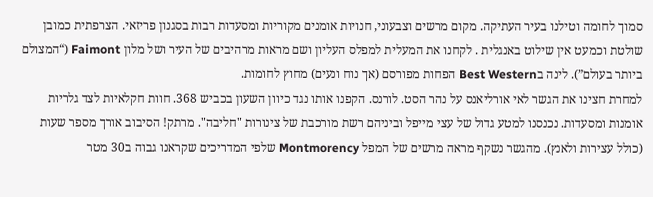סמוך לחומה וטילנו בעיר העתיקה. מקום מרשים וצבעוני, חנויות אומנים מקוריות ומסעדות רבות בסגנון פריזאי. הצרפתית כמובן שולטת וכמעט אין שילוט באנגלית . לקחנו את המעלית למפלס העליון ושם מראות מרהיבים של העיר ושל מלון Faimont (“המצולם ביותר בעולם”). לינה בBest Western הפחות מפורסם (אך נוח ונעים) מחוץ לחומות.
למחרת חצינו את הגשר לאי אורליאנס על נהר הסט. לורנס. הקפנו אותו נגד כיוון השעון בכביש 368. חוות חקלאיות לצד גלריות אומנות ומסעדות. נכנסנו למטע גדול של עצי מייפל וביניהם רשת מורכבת של צינורות "חליבה". מרתק! הסיבוב אורך מספר שעות (כולל עצירות ולאנץ). מהגשר נשקף מראה מרשים של המפל Montmorency שלפי המדריכים שקראנו גבוה ב30 מטר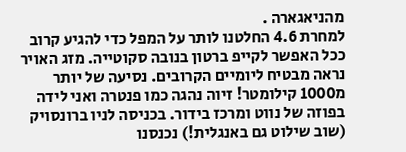מהניאגארה .
למחרת 4.6 החלטנו לותר על המפל כדי להגיע קרוב ככל האפשר לקייפ ברטון בנובה סקוטייה. מזג האויר נראה מבטיח ליומיים הקרובים. נסיעה של יותר מ1000 קילומטר! זיוה נהגה כמו פנטרה ואני לידה בפוזה של נווט ומרכז בידור. בכניסה לניו ברונסויק (שוב שילוט גם באנגלית!) נכנסנו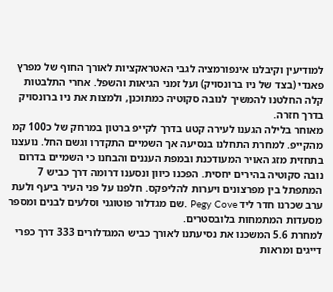למודיעין וקיבלנו אינפורמציה לגבי האטראקציות לאורך החוף של מפרץ פאנדי (בצד של ניו ברונסויק) ועל זמני הגיאות והשפל. אחרי התלבטות קלה החלטנו להמשיך לנובה סקוטיה כמתוכנן, ולמצות את ניו ברונסויק בדרך חזרה.
מאוחר בלילה הגענו לעירה קטu בדרך לקייפ ברטון במרחק של כ100 קמ מהקייפ. למחרת התחלנו בנסיעה אך השמיים התקדרו וגשם החל. נועצנו בתחזית מזג האויר המעודכנת ובמפת העננים והבחנו כי השמיים בדרום נובה סקוטיה בהירים יחסית. הפכנו כיוון ונסענו דרומה דרך כביש 7 המתפתל בין מפרצונים ויערות להליפקס. חלפנו על פני העיר ביעף ולעת ערב שכרנו חדר ליד Pegy Cove .שם מגדלור פוטוגני וסלעים לבנים ומספר מסעדות המתמחות בלובסטרים.
למחרת 5.6 המשכנו את נסיעתנו לאורך כביש המגדלורים 333 דרך כפרי דייגים ומראות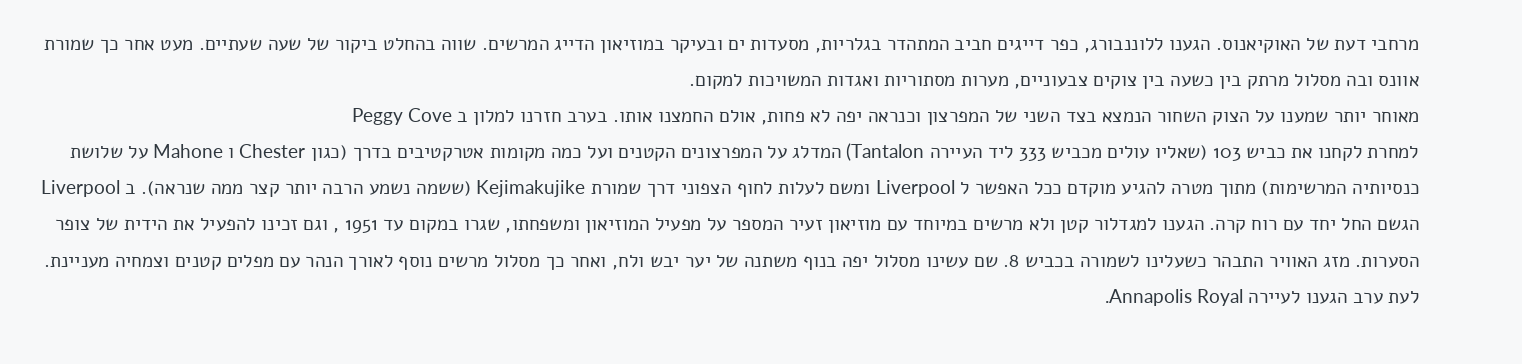מרחבי דעת של האוקיאנוס. הגענו ללוננבורג, כפר דייגים חביב המתהדר בגלריות, מסעדות ים ובעיקר במוזיאון הדייג המרשים. שווה בהחלט ביקור של שעה שעתיים. מעט אחר כך שמורת אוונס ובה מסלול מרתק בין כשעה בין צוקים צבעוניים, מערות מסתוריות ואגדות המשויכות למקום.
מאוחר יותר שמענו על הצוק השחור הנמצא בצד השני של המפרצון וכנראה יפה לא פחות, אולם החמצנו אותו. בערב חזרנו למלון ב Peggy Cove
למחרת לקחנו את כביש 103 (שאליו עולים מכביש 333 ליד העיירה Tantalon) המדלג על המפרצונים הקטנים ועל כמה מקומות אטרקטיבים בדרך (כגון Chester ו Mahone על שלושת כנסיותיה המרשימות) מתוך מטרה להגיע מוקדם ככל האפשר ל Liverpool ומשם לעלות לחוף הצפוני דרך שמורת Kejimakujike (ששמה נשמע הרבה יותר קצר ממה שנראה). ב Liverpool הגשם החל יחד עם רוח קרה. הגענו למגדלור קטן ולא מרשים במיוחד עם מוזיאון זעיר המספר על מפעיל המוזיאון ומשפחתו, שגרו במקום עד 1951 , וגם זכינו להפעיל את הידית של צופר הסערות. מזג האוויר התבהר כשעלינו לשמורה בכביש 8. שם עשינו מסלול יפה בנוף משתנה של יער יבש ולח, ואחר כך מסלול מרשים נוסף לאורך הנהר עם מפלים קטנים וצמחיה מעניינת.
לעת ערב הגענו לעיירה Annapolis Royal.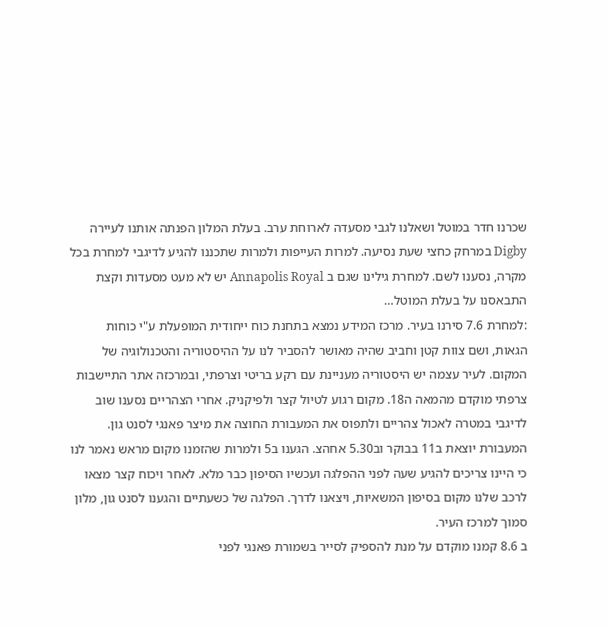שכרנו חדר במוטל ושאלנו לגבי מסעדה לארוחת ערב. בעלת המלון הפנתה אותנו לעיירה Digby במרחק כחצי שעת נסיעה. למרות העייפות ולמרות שתכננו להגיע לדיגבי למחרת בכל מקרה, נסענו לשם. למחרת גילינו שגם ב Annapolis Royal יש לא מעט מסעדות וקצת התבאסנו על בעלת המוטל…
:למחרת 7.6 סירנו בעיר. מרכז המידע נמצא בתחנת כוח ייחודית המופעלת ע"י כוחות הגאות, ושם צוות קטן וחביב שהיה מאושר להסביר לנו על ההיסטוריה והטכנולוגיה של המקום. לעיר עצמה יש היסטוריה מעניינת עם רקע בריטי וצרפתי, ובמרכזה אתר התיישבות צרפתי מוקדם מהמאה ה18. מקום רגוע לטיול קצר ולפיקניק. אחרי הצהריים נסענו שוב לדיגבי במטרה לאכול צהריים ולתפוס את המעבורת החוצה את מיצר פאנגי לסנט גון. המעבורת יוצאת ב11 בבוקר וב5.30 אחהצ. הגענו ב5 ולמרות שהזמנו מקום מראש נאמר לנו כי היינו צריכים להגיע שעה לפני ההפלגה ועכשיו הסיפון כבר מלא. לאחר ויכוח קצר מצאו לרכב שלנו מקום בסיפון המשאיות, ויצאנו לדרך. הפלגה של כשעתיים והגענו לסנט גון, מלון סמוך למרכז העיר.
ב 8.6 קמנו מוקדם על מנת להספיק לסייר בשמורת פאנגי לפני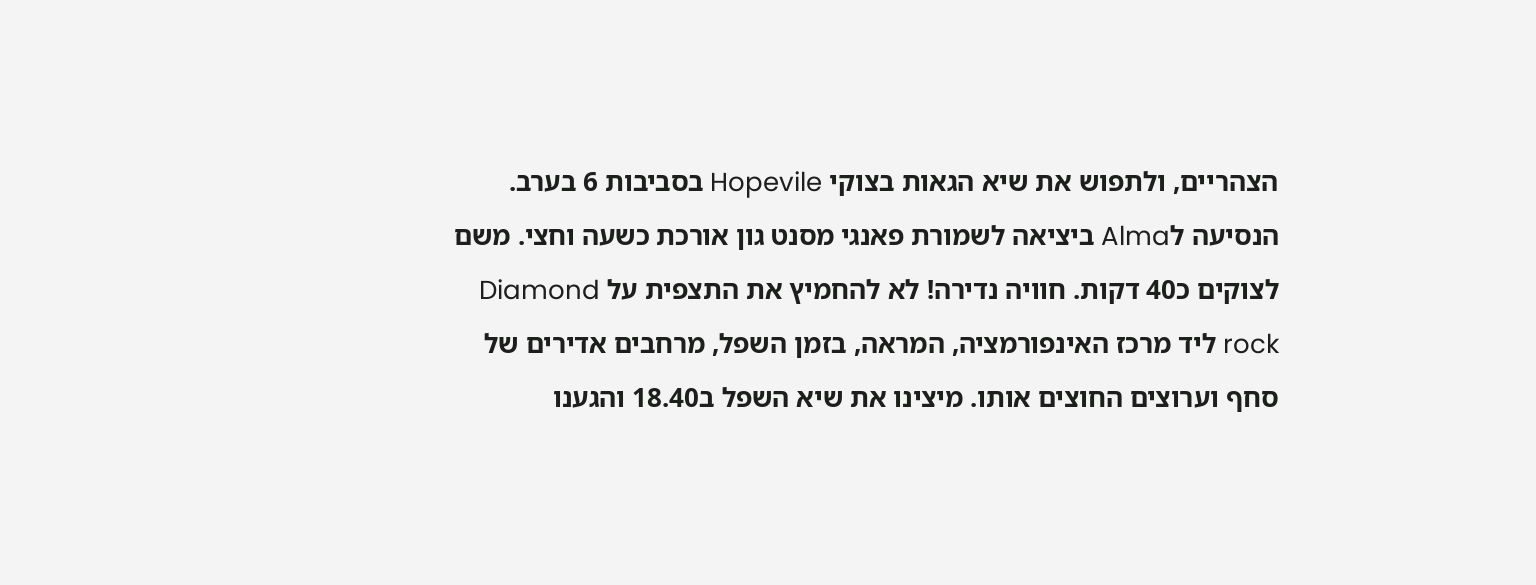הצהריים, ולתפוש את שיא הגאות בצוקי Hopevile בסביבות 6 בערב. הנסיעה לAlma ביציאה לשמורת פאנגי מסנט גון אורכת כשעה וחצי. משם לצוקים כ40 דקות. חוויה נדירה! לא להחמיץ את התצפית על Diamond rock ליד מרכז האינפורמציה, המראה, בזמן השפל, מרחבים אדירים של סחף וערוצים החוצים אותו. מיצינו את שיא השפל ב18.40 והגענו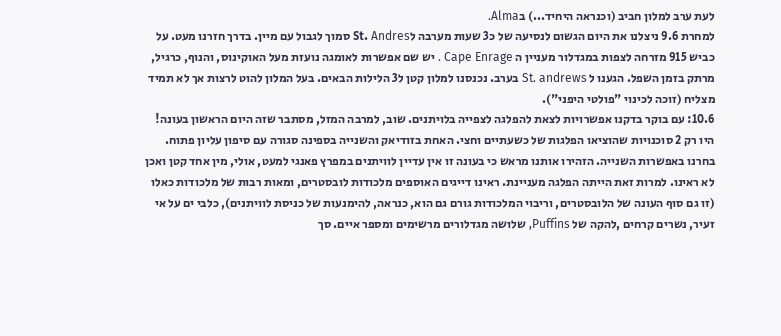לעת ערב למלון חביב (וכנראה היחיד...) בAlma.
למחרת 9.6 ניצלנו את היום הגשום לנסיעה של כ3 שעות מערבה לSt. Andres סמוך לגבול עם מיין. בדרך חזרנו מעט. על כביש 915 מזרחה לצפות במגדלור מעניין ה Cape Enrage . יש שם אפשרות לאומגה נועזת מעל האוקינוס, והנוף, כרגיל, מרתק בזמן השפל. הגענו ל St. andrews בערב. נכנסנו למלון קטן ל3 הלילות הבאים. בעל המלון להוט לרצות אך לא תמיד מצליח (זוכה לכינוי "פולטי היפני").
10.6: עם בוקר בדקנו אפשרויות לצאת להפלגה לצפייה בלויתנים. שוב, למרבה המזל, מסתבר שזה היום הראשון בעונה! היו רק 2 סוכנויות שהוציאו הפלגות של כשעתיים וחצי. האחת בזודיאק והשנייה בספינה סגורה עם סיפון עליון פתוח. בחרנו באפשרות השנייה. הזהירו אותנו מראש כי בעונה זו אין עדיין לוויתנים במפרץ פאנגי למעט, אולי, מין אחד קטן ואכן לא ראינו. למרות זאת הייתה הפלגה מעניינת. ראינו דייגים האוספים מלכודות לובסטרים, ומאות רבות של מלכודות כאלו (זו גם סוף העונה של הלובסטרים, וריבוי המלכודות גורם גם הוא, כנראה, להימנעות של כניסת לוויתנים), כלבי ים על אי זעיר, נשרים קרחים ,להקה של Puffins, שלושה מגדלורים מרשימים ומספר איים. סך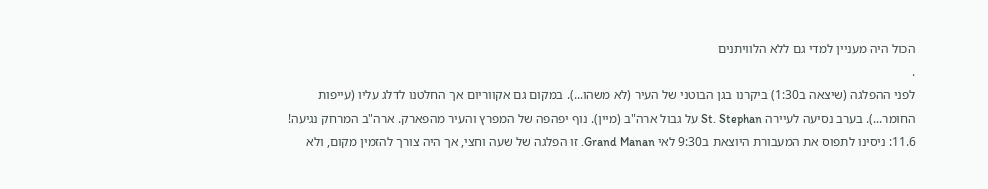הכול היה מעניין למדי גם ללא הלוויתנים
.
לפני ההפלגה (שיצאה ב1:30) ביקרנו בגן הבוטני של העיר (לא משהו...). במקום גם אקווריום אך החלטנו לדלג עליו (עייפות החומר...). בערב נסיעה לעיירה St. Stephan על גבול ארה"ב (מיין). נוף יפהפה של המפרץ והעיר מהפארק. ארה"ב המרחק נגיעה!
11.6: ניסינו לתפוס את המעבורת היוצאת ב9:30 לאי Grand Manan. זו הפלגה של שעה וחצי, אך היה צורך להזמין מקום, ולא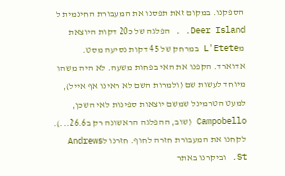הספקנו. במקום זאת תפסנו את המעבורת החינמית ל Deer Island. . הפלגה של כ20 דקות היוצאת מL'Etete במרחק של 45 דקות נסיעה מסט. אדוארד. הקפנו את האי בפחות משעה. לא היה משהו מיוחד לעשות שם (ולמרות השם לא ראינו אף אייל), למעט הטרמינל שמשם יוצאות ספינות לאי השכן, Campobello (שוב, ההפלגה הראשונה רק ב26.6...). לקחנו את המעבורת חזרה לחוף. חזרנו לAndrews St. וביקרנו באתר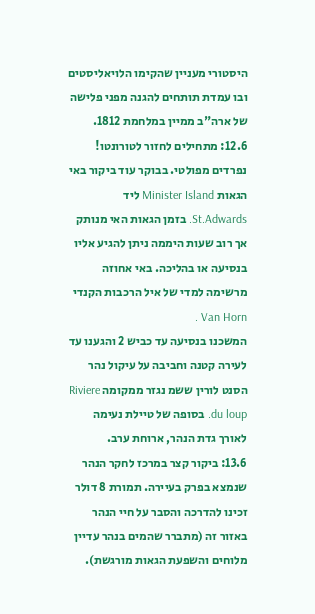היסטורי מעניין שהקימו הלויאליסטים ובו עמדת תותחים להגנה מפני פלישה של ארה"ב ממיין במלחמת 1812.
12.6: מתחילים לחזור לטורונטו! נפרדים מפולטי. בבוקר עוד ביקור באי הגאות Minister Island ליד St.Adwards. בזמן הגאות האי מנותק אך רוב שעות היממה ניתן להגיע אליו בנסיעה או בהליכה. באי אחוזה מרשימה למדי של איל הרכבות הקנדי Van Horn .
המשכנו בנסיעה עד כביש 2 והגענו עד לעירה קטנה וחביבה על עיקול נהר הסנט לורין ששמ נגזר ממקומה Riviere du loup. בסופה של טיילת נעימה לאורך גדת הנהר, ארוחת ערב.
13.6: ביקור קצר במרכז לחקר הנהר שנמצא בפרק בעיירה. תמורת 8 דולר זכינו להדרכה והסבר על חיי הנהר באזור זה (מתברר שהמים בנהר עדיין מלוחים והשפעת הגאות מורגשת).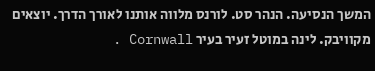המשך הנסיעה. הנהר סט. לורנס מלווה אותנו לאורך הדרך. יוצאים מקוויבק. לינה במוטל זעיר בעיר Cornwall .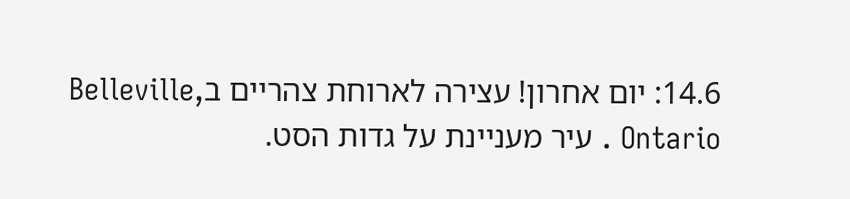14.6: יום אחרון! עצירה לארוחת צהריים בBelleville, Ontario . עיר מעניינת על גדות הסט.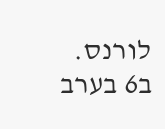לורנס. ב6 בערב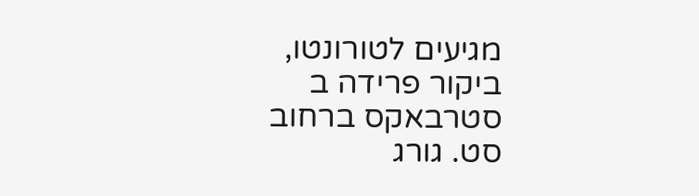מגיעים לטורונטו, ביקור פרידה ב סטרבאקס ברחוב סט. גורג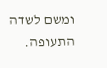ומשם לשדה התעופה.